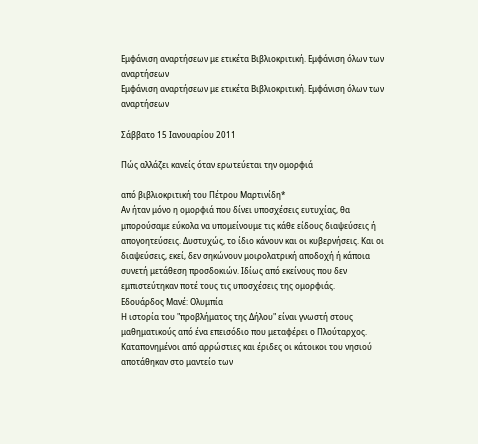Εμφάνιση αναρτήσεων με ετικέτα Βιβλιοκριτική. Εμφάνιση όλων των αναρτήσεων
Εμφάνιση αναρτήσεων με ετικέτα Βιβλιοκριτική. Εμφάνιση όλων των αναρτήσεων

Σάββατο 15 Ιανουαρίου 2011

Πώς αλλάζει κανείς όταν ερωτεύεται την ομορφιά

από βιβλιοκριτική του Πέτρου Μαρτινίδη*
Αν ήταν μόνο η ομορφιά που δίνει υποσχέσεις ευτυχίας, θα μπορούσαμε εύκολα να υπομείνουμε τις κάθε είδους διαψεύσεις ή απογοητεύσεις. Δυστυχώς, το ίδιο κάνουν και οι κυβερνήσεις. Και οι διαψεύσεις, εκεί, δεν σηκώνουν μοιρολατρική αποδοχή ή κάποια συνετή μετάθεση προσδοκιών. Ιδίως από εκείνους που δεν εμπιστεύτηκαν ποτέ τους τις υποσχέσεις της ομορφιάς.
Εδουάρδος Μανέ: Ολυμπία
Η ιστορία του "προβλήματος της Δήλου" είναι γνωστή στους μαθηματικούς από ένα επεισόδιο που μεταφέρει ο Πλούταρχος. Καταπονημένοι από αρρώστιες και έριδες οι κάτοικοι του νησιού αποτάθηκαν στο μαντείο των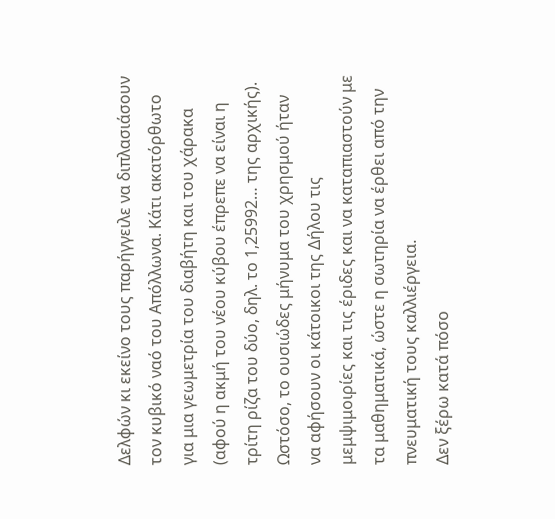Δελφών κι εκείνο τους παρήγγειλε να διπλασιάσουν τον κυβικό ναό του Απόλλωνα. Κάτι ακατόρθωτο για μια γεωμετρία του διαβήτη και του χάρακα (αφού η ακμή του νέου κύβου έπρεπε να είναι η τρίτη ρίζα του δύο, δηλ. το 1,25992… της αρχικής). Ωστόσο, το ουσιώδες μήνυμα του χρησμού ήταν να αφήσουν οι κάτοικοι της Δήλου τις μεμψιμοιρίες και τις έριδες και να καταπιαστούν με τα μαθηματικά, ώστε η σωτηρία να έρθει από την πνευματική τους καλλιέργεια.
Δεν ξέρω κατά πόσο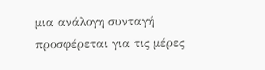μια ανάλογη συνταγή προσφέρεται για τις μέρες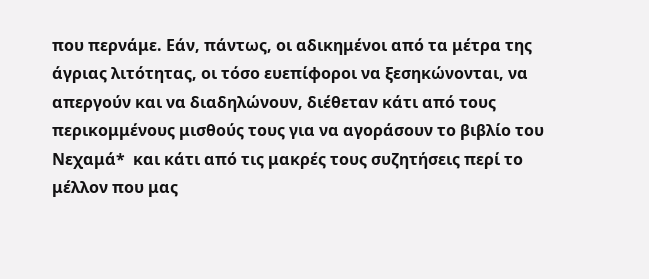που περνάμε. Εάν, πάντως, οι αδικημένοι από τα μέτρα της άγριας λιτότητας, οι τόσο ευεπίφοροι να ξεσηκώνονται, να απεργούν και να διαδηλώνουν, διέθεταν κάτι από τους περικομμένους μισθούς τους για να αγοράσουν το βιβλίο του Νεχαμά*  και κάτι από τις μακρές τους συζητήσεις περί το μέλλον που μας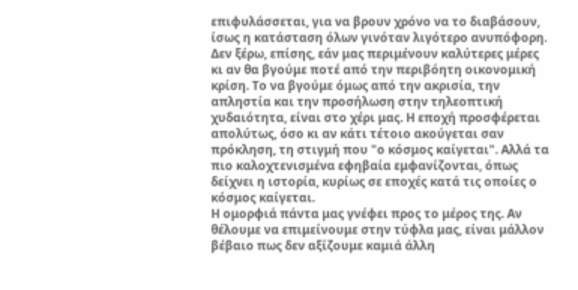επιφυλάσσεται, για να βρουν χρόνο να το διαβάσουν, ίσως η κατάσταση όλων γινόταν λιγότερο ανυπόφορη.
Δεν ξέρω, επίσης, εάν μας περιμένουν καλύτερες μέρες κι αν θα βγούμε ποτέ από την περιβόητη οικονομική κρίση. Το να βγούμε όμως από την ακρισία, την απληστία και την προσήλωση στην τηλεοπτική χυδαιότητα, είναι στο χέρι μας. Η εποχή προσφέρεται απολύτως, όσο κι αν κάτι τέτοιο ακούγεται σαν πρόκληση, τη στιγμή που "ο κόσμος καίγεται". Αλλά τα πιο καλοχτενισμένα εφηβαία εμφανίζονται, όπως δείχνει η ιστορία, κυρίως σε εποχές κατά τις οποίες ο κόσμος καίγεται.
Η ομορφιά πάντα μας γνέφει προς το μέρος της. Αν θέλουμε να επιμείνουμε στην τύφλα μας, είναι μάλλον βέβαιο πως δεν αξίζουμε καμιά άλλη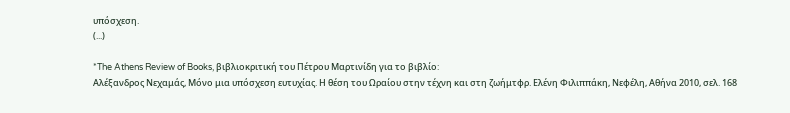υπόσχεση.
(...)

*The Athens Review of Books, βιβλιοκριτική του Πέτρου Μαρτινίδη για το βιβλίο:
Αλέξανδρος Νεχαμάς, Μόνο μια υπόσχεση ευτυχίας. Η θέση του Ωραίου στην τέχνη και στη ζωήμτφρ. Ελένη Φιλιππάκη, Νεφέλη, Αθήνα 2010, σελ. 168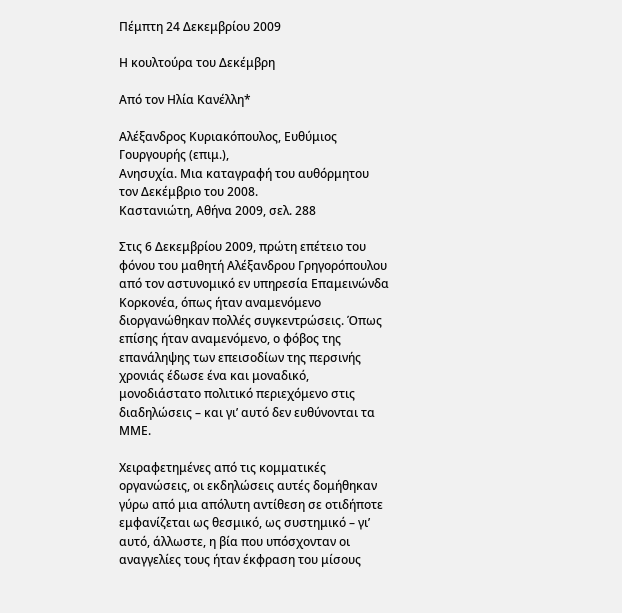Πέμπτη 24 Δεκεμβρίου 2009

Η κουλτούρα του Δεκέμβρη

Από τον Ηλία Κανέλλη*

Αλέξανδρος Κυριακόπουλος, Ευθύμιος Γουργουρής (επιμ.),
Ανησυχία. Μια καταγραφή του αυθόρμητου τον Δεκέμβριο του 2008.
Καστανιώτη, Αθήνα 2009, σελ. 288

Στις 6 Δεκεμβρίου 2009, πρώτη επέτειο του φόνου του μαθητή Αλέξανδρου Γρηγορόπουλου από τον αστυνομικό εν υπηρεσία Επαμεινώνδα Κορκονέα, όπως ήταν αναμενόμενο διοργανώθηκαν πολλές συγκεντρώσεις. Όπως επίσης ήταν αναμενόμενο, ο φόβος της επανάληψης των επεισοδίων της περσινής χρονιάς έδωσε ένα και μοναδικό, μονοδιάστατο πολιτικό περιεχόμενο στις διαδηλώσεις – και γι’ αυτό δεν ευθύνονται τα ΜΜΕ.

Χειραφετημένες από τις κομματικές οργανώσεις, οι εκδηλώσεις αυτές δομήθηκαν γύρω από μια απόλυτη αντίθεση σε οτιδήποτε εμφανίζεται ως θεσμικό, ως συστημικό – γι’ αυτό, άλλωστε, η βία που υπόσχονταν οι αναγγελίες τους ήταν έκφραση του μίσους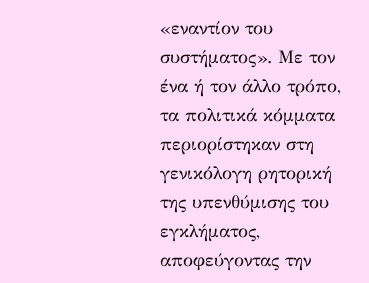«εναντίον του συστήματος». Με τον ένα ή τον άλλο τρόπο, τα πολιτικά κόμματα περιορίστηκαν στη γενικόλογη ρητορική της υπενθύμισης του εγκλήματος, αποφεύγοντας την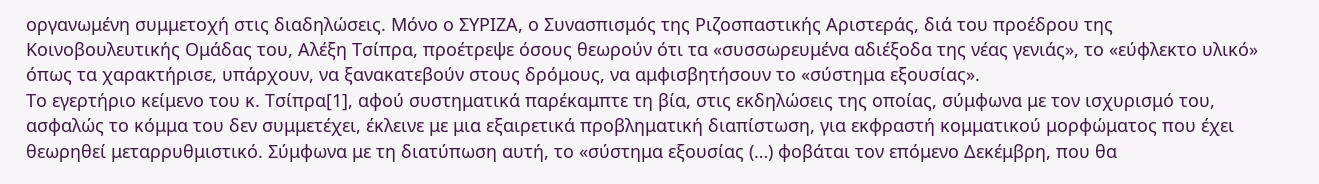οργανωμένη συμμετοχή στις διαδηλώσεις. Μόνο ο ΣΥΡΙΖΑ, ο Συνασπισμός της Ριζοσπαστικής Αριστεράς, διά του προέδρου της Κοινοβουλευτικής Ομάδας του, Αλέξη Τσίπρα, προέτρεψε όσους θεωρούν ότι τα «συσσωρευμένα αδιέξοδα της νέας γενιάς», το «εύφλεκτο υλικό» όπως τα χαρακτήρισε, υπάρχουν, να ξανακατεβούν στους δρόμους, να αμφισβητήσουν το «σύστημα εξουσίας».
Το εγερτήριο κείμενο του κ. Τσίπρα[1], αφού συστηματικά παρέκαμπτε τη βία, στις εκδηλώσεις της οποίας, σύμφωνα με τον ισχυρισμό του, ασφαλώς το κόμμα του δεν συμμετέχει, έκλεινε με μια εξαιρετικά προβληματική διαπίστωση, για εκφραστή κομματικού μορφώματος που έχει θεωρηθεί μεταρρυθμιστικό. Σύμφωνα με τη διατύπωση αυτή, το «σύστημα εξουσίας (…) φοβάται τον επόμενο Δεκέμβρη, που θα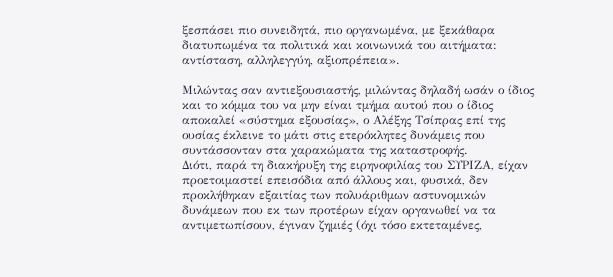ξεσπάσει πιο συνειδητά, πιο οργανωμένα, με ξεκάθαρα διατυπωμένα τα πολιτικά και κοινωνικά του αιτήματα: αντίσταση, αλληλεγγύη, αξιοπρέπεια».

Μιλώντας σαν αντιεξουσιαστής, μιλώντας δηλαδή ωσάν ο ίδιος και το κόμμα του να μην είναι τμήμα αυτού που ο ίδιος αποκαλεί «σύστημα εξουσίας», ο Αλέξης Τσίπρας επί της ουσίας έκλεινε το μάτι στις ετερόκλητες δυνάμεις που συντάσσονταν στα χαρακώματα της καταστροφής.
Διότι, παρά τη διακήρυξη της ειρηνοφιλίας του ΣΥΡΙΖΑ, είχαν προετοιμαστεί επεισόδια από άλλους και, φυσικά, δεν προκλήθηκαν εξαιτίας των πολυάριθμων αστυνομικών δυνάμεων που εκ των προτέρων είχαν οργανωθεί να τα αντιμετωπίσουν, έγιναν ζημιές (όχι τόσο εκτεταμένες,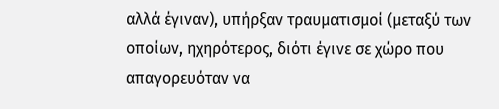αλλά έγιναν), υπήρξαν τραυματισμοί (μεταξύ των οποίων, ηχηρότερος, διότι έγινε σε χώρο που απαγορευόταν να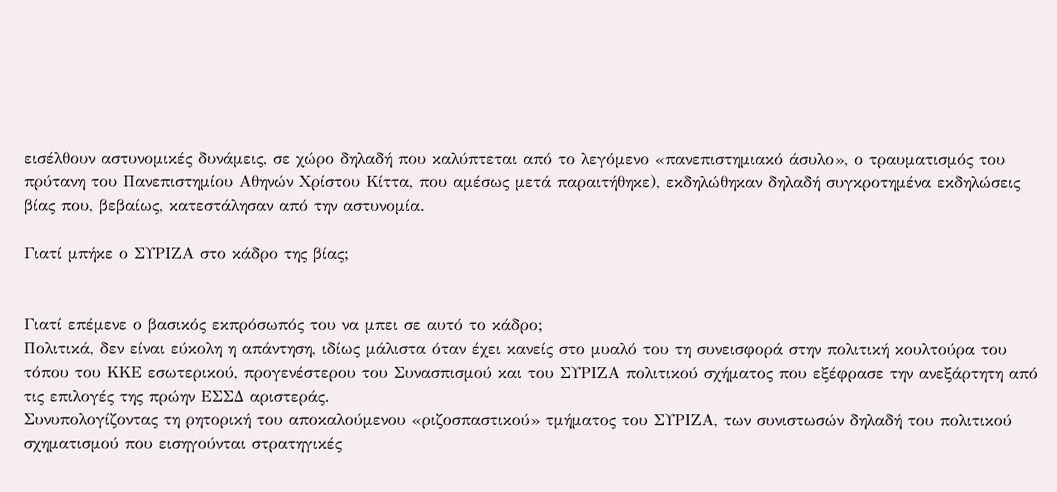εισέλθουν αστυνομικές δυνάμεις, σε χώρο δηλαδή που καλύπτεται από το λεγόμενο «πανεπιστημιακό άσυλο», ο τραυματισμός του πρύτανη του Πανεπιστημίου Αθηνών Χρίστου Κίττα, που αμέσως μετά παραιτήθηκε), εκδηλώθηκαν δηλαδή συγκροτημένα εκδηλώσεις βίας που, βεβαίως, κατεστάλησαν από την αστυνομία.

Γιατί μπήκε ο ΣΥΡΙΖΑ στο κάδρο της βίας;


Γιατί επέμενε ο βασικός εκπρόσωπός του να μπει σε αυτό το κάδρο;
Πολιτικά, δεν είναι εύκολη η απάντηση, ιδίως μάλιστα όταν έχει κανείς στο μυαλό του τη συνεισφορά στην πολιτική κουλτούρα του τόπου του ΚΚΕ εσωτερικού, προγενέστερου του Συνασπισμού και του ΣΥΡΙΖΑ πολιτικού σχήματος που εξέφρασε την ανεξάρτητη από τις επιλογές της πρώην ΕΣΣΔ αριστεράς.
Συνυπολογίζοντας τη ρητορική του αποκαλούμενου «ριζοσπαστικού» τμήματος του ΣΥΡΙΖΑ, των συνιστωσών δηλαδή του πολιτικού σχηματισμού που εισηγούνται στρατηγικές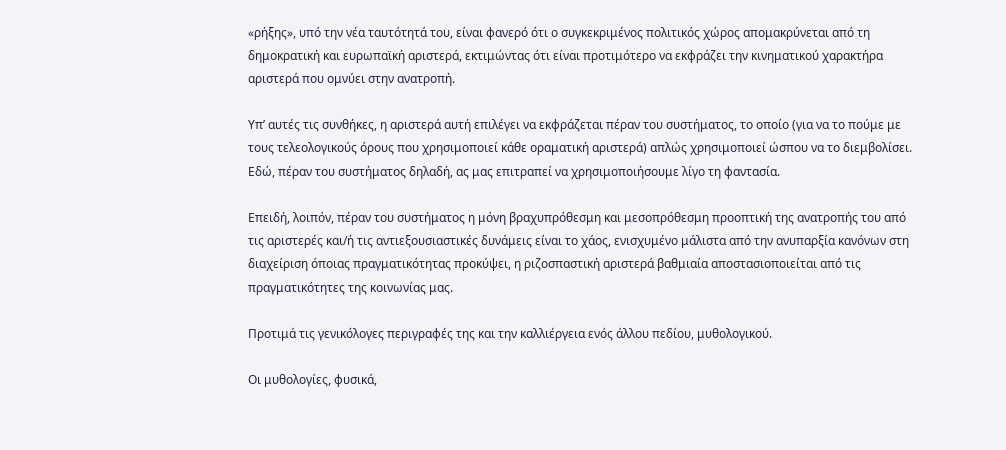«ρήξης», υπό την νέα ταυτότητά του, είναι φανερό ότι ο συγκεκριμένος πολιτικός χώρος απομακρύνεται από τη δημοκρατική και ευρωπαϊκή αριστερά, εκτιμώντας ότι είναι προτιμότερο να εκφράζει την κινηματικού χαρακτήρα αριστερά που ομνύει στην ανατροπή.

Υπ’ αυτές τις συνθήκες, η αριστερά αυτή επιλέγει να εκφράζεται πέραν του συστήματος, το οποίο (για να το πούμε με τους τελεολογικούς όρους που χρησιμοποιεί κάθε οραματική αριστερά) απλώς χρησιμοποιεί ώσπου να το διεμβολίσει. Εδώ, πέραν του συστήματος δηλαδή, ας μας επιτραπεί να χρησιμοποιήσουμε λίγο τη φαντασία.

Επειδή, λοιπόν, πέραν του συστήματος η μόνη βραχυπρόθεσμη και μεσοπρόθεσμη προοπτική της ανατροπής του από τις αριστερές και/ή τις αντιεξουσιαστικές δυνάμεις είναι το χάος, ενισχυμένο μάλιστα από την ανυπαρξία κανόνων στη διαχείριση όποιας πραγματικότητας προκύψει, η ριζοσπαστική αριστερά βαθμιαία αποστασιοποιείται από τις πραγματικότητες της κοινωνίας μας.

Προτιμά τις γενικόλογες περιγραφές της και την καλλιέργεια ενός άλλου πεδίου, μυθολογικού.

Οι μυθολογίες, φυσικά,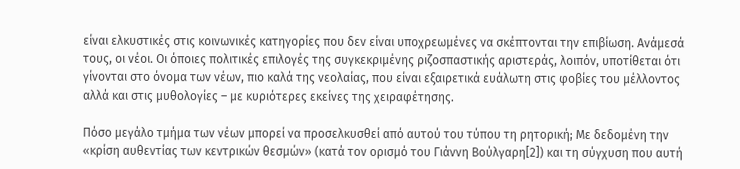είναι ελκυστικές στις κοινωνικές κατηγορίες που δεν είναι υποχρεωμένες να σκέπτονται την επιβίωση. Ανάμεσά τους, οι νέοι. Οι όποιες πολιτικές επιλογές της συγκεκριμένης ριζοσπαστικής αριστεράς, λοιπόν, υποτίθεται ότι γίνονται στο όνομα των νέων, πιο καλά της νεολαίας, που είναι εξαιρετικά ευάλωτη στις φοβίες του μέλλοντος αλλά και στις μυθολογίες – με κυριότερες εκείνες της χειραφέτησης.

Πόσο μεγάλο τμήμα των νέων μπορεί να προσελκυσθεί από αυτού του τύπου τη ρητορική; Με δεδομένη την «κρίση αυθεντίας των κεντρικών θεσμών» (κατά τον ορισμό του Γιάννη Βούλγαρη[2]) και τη σύγχυση που αυτή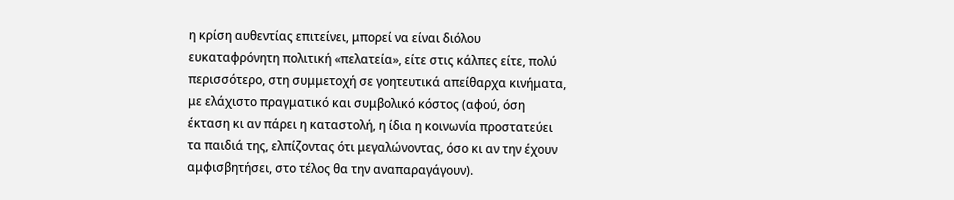η κρίση αυθεντίας επιτείνει, μπορεί να είναι διόλου ευκαταφρόνητη πολιτική «πελατεία», είτε στις κάλπες είτε, πολύ περισσότερο, στη συμμετοχή σε γοητευτικά απείθαρχα κινήματα, με ελάχιστο πραγματικό και συμβολικό κόστος (αφού, όση έκταση κι αν πάρει η καταστολή, η ίδια η κοινωνία προστατεύει τα παιδιά της, ελπίζοντας ότι μεγαλώνοντας, όσο κι αν την έχουν αμφισβητήσει, στο τέλος θα την αναπαραγάγουν).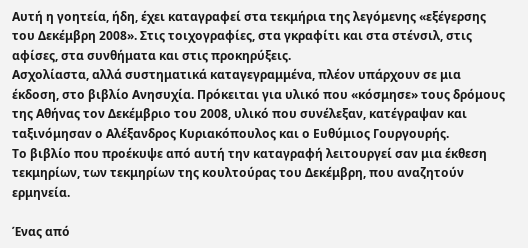Αυτή η γοητεία, ήδη, έχει καταγραφεί στα τεκμήρια της λεγόμενης «εξέγερσης του Δεκέμβρη 2008». Στις τοιχογραφίες, στα γκραφίτι και στα στένσιλ, στις αφίσες, στα συνθήματα και στις προκηρύξεις.
Ασχολίαστα, αλλά συστηματικά καταγεγραμμένα, πλέον υπάρχουν σε μια έκδοση, στο βιβλίο Ανησυχία. Πρόκειται για υλικό που «κόσμησε» τους δρόμους της Αθήνας τον Δεκέμβριο του 2008, υλικό που συνέλεξαν, κατέγραψαν και ταξινόμησαν ο Αλέξανδρος Κυριακόπουλος και ο Ευθύμιος Γουργουρής.
Το βιβλίο που προέκυψε από αυτή την καταγραφή λειτουργεί σαν μια έκθεση τεκμηρίων, των τεκμηρίων της κουλτούρας του Δεκέμβρη, που αναζητούν ερμηνεία.

Ένας από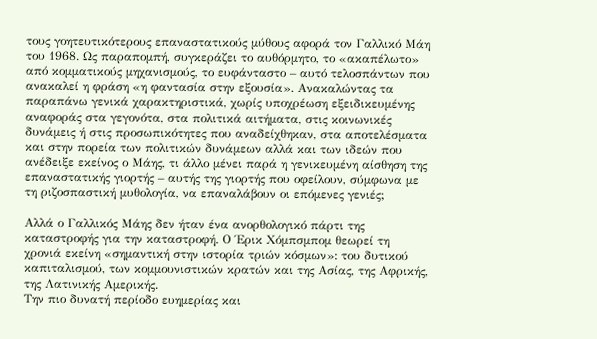τους γοητευτικότερους επαναστατικούς μύθους αφορά τον Γαλλικό Μάη του 1968. Ως παραπομπή, συγκεράζει το αυθόρμητο, το «ακαπέλωτο» από κομματικούς μηχανισμούς, το ευφάνταστο – αυτό τελοσπάντων που ανακαλεί η φράση «η φαντασία στην εξουσία». Ανακαλώντας τα παραπάνω γενικά χαρακτηριστικά, χωρίς υποχρέωση εξειδικευμένης αναφοράς στα γεγονότα, στα πολιτικά αιτήματα, στις κοινωνικές δυνάμεις ή στις προσωπικότητες που αναδείχθηκαν, στα αποτελέσματα και στην πορεία των πολιτικών δυνάμεων αλλά και των ιδεών που ανέδειξε εκείνος ο Μάης, τι άλλο μένει παρά η γενικευμένη αίσθηση της επαναστατικής γιορτής – αυτής της γιορτής που οφείλουν, σύμφωνα με τη ριζοσπαστική μυθολογία, να επαναλάβουν οι επόμενες γενιές;

Αλλά ο Γαλλικός Μάης δεν ήταν ένα ανορθολογικό πάρτι της καταστροφής για την καταστροφή. Ο Έρικ Χόμπσμπομ θεωρεί τη χρονιά εκείνη «σημαντική στην ιστορία τριών κόσμων»: του δυτικού καπιταλισμού, των κομμουνιστικών κρατών και της Ασίας, της Αφρικής, της Λατινικής Αμερικής.
Την πιο δυνατή περίοδο ευημερίας και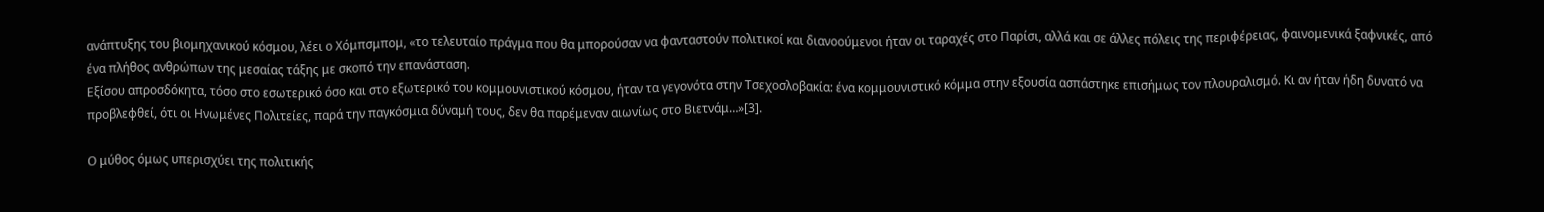ανάπτυξης του βιομηχανικού κόσμου, λέει ο Χόμπσμπομ, «το τελευταίο πράγμα που θα μπορούσαν να φανταστούν πολιτικοί και διανοούμενοι ήταν οι ταραχές στο Παρίσι, αλλά και σε άλλες πόλεις της περιφέρειας, φαινομενικά ξαφνικές, από ένα πλήθος ανθρώπων της μεσαίας τάξης με σκοπό την επανάσταση.
Εξίσου απροσδόκητα, τόσο στο εσωτερικό όσο και στο εξωτερικό του κομμουνιστικού κόσμου, ήταν τα γεγονότα στην Τσεχοσλοβακία: ένα κομμουνιστικό κόμμα στην εξουσία ασπάστηκε επισήμως τον πλουραλισμό. Κι αν ήταν ήδη δυνατό να προβλεφθεί, ότι οι Ηνωμένες Πολιτείες, παρά την παγκόσμια δύναμή τους, δεν θα παρέμεναν αιωνίως στο Βιετνάμ…»[3].

Ο μύθος όμως υπερισχύει της πολιτικής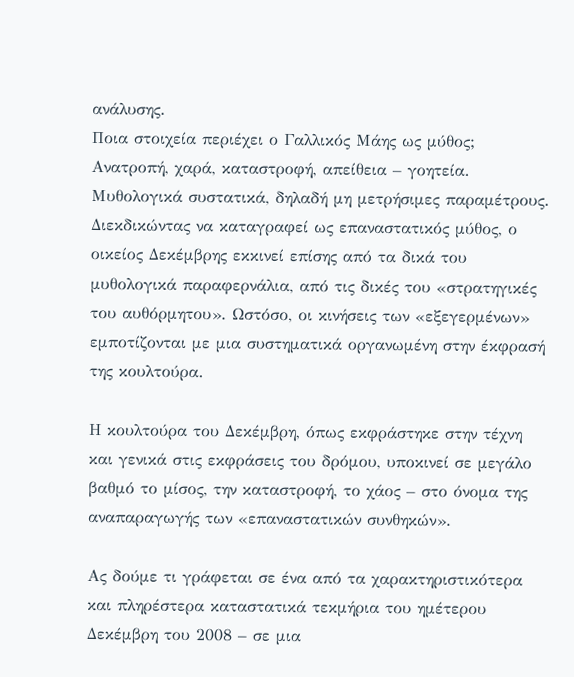ανάλυσης.
Ποια στοιχεία περιέχει ο Γαλλικός Μάης ως μύθος; Ανατροπή, χαρά, καταστροφή, απείθεια – γοητεία. Μυθολογικά συστατικά, δηλαδή μη μετρήσιμες παραμέτρους.
Διεκδικώντας να καταγραφεί ως επαναστατικός μύθος, ο οικείος Δεκέμβρης εκκινεί επίσης από τα δικά του μυθολογικά παραφερνάλια, από τις δικές του «στρατηγικές του αυθόρμητου». Ωστόσο, οι κινήσεις των «εξεγερμένων» εμποτίζονται με μια συστηματικά οργανωμένη στην έκφρασή της κουλτούρα.

Η κουλτούρα του Δεκέμβρη, όπως εκφράστηκε στην τέχνη και γενικά στις εκφράσεις του δρόμου, υποκινεί σε μεγάλο βαθμό το μίσος, την καταστροφή, το χάος – στο όνομα της αναπαραγωγής των «επαναστατικών συνθηκών».

Ας δούμε τι γράφεται σε ένα από τα χαρακτηριστικότερα και πληρέστερα καταστατικά τεκμήρια του ημέτερου Δεκέμβρη του 2008 – σε μια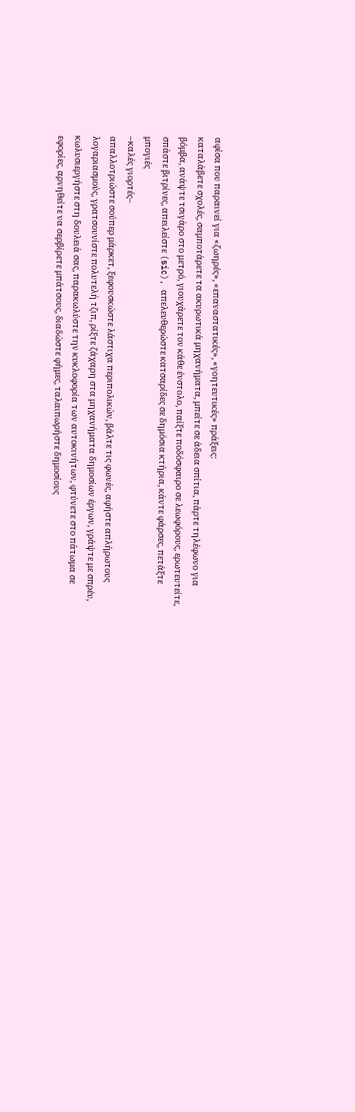αφίσα που παραινεί για «ζωηρές», «επαναστατικές», «γοητευτικές» πράξεις:
καταλάβετε σχολές, σαμποτάρετε τα ακυρωτικά μηχανήματα, μπείτε σε άδεια σπίτια, πάρτε τηλέφωνο για βόμβα, ανάψτε τσιγάρο στο μετρό, γιουχάρετε τον κάθε ένστολο, παίξτε ποδόσφαιρο σε λεωφόρους, ερωτευτείτε, σπάστε βιτρίνες, απειλείστε (sic), απελευθερώστε κατσαρίδες σε δημόσια κτήρια, κάντε φάρσες, πετάξτε μπογιές
–καλές γιορτές–
απαλλοτριώστε σούπερ μάρκετ, ξεφουσκώστε λάστιχα περιπολικών, βάλτε τις φωνές, αφήστε απλήρωτους λογαριασμούς, γρατσουνίστε πολυτελή τζιπ, ρίξτε ζάχαρη στα μηχανήματα δημοσίων έργων, γράψτε με σπρέυ, κωλυσιεργήστε στη δουλειά σας, παρακωλύστε την κυκλοφορία των αυτοκινήτων, φτύνετε στο πάτωμα σε εφορίες, αρνηθείτε να σερβίρετε μπάτσους, διαδώστε φήμες, ταλαιπωρήστε δημοσίους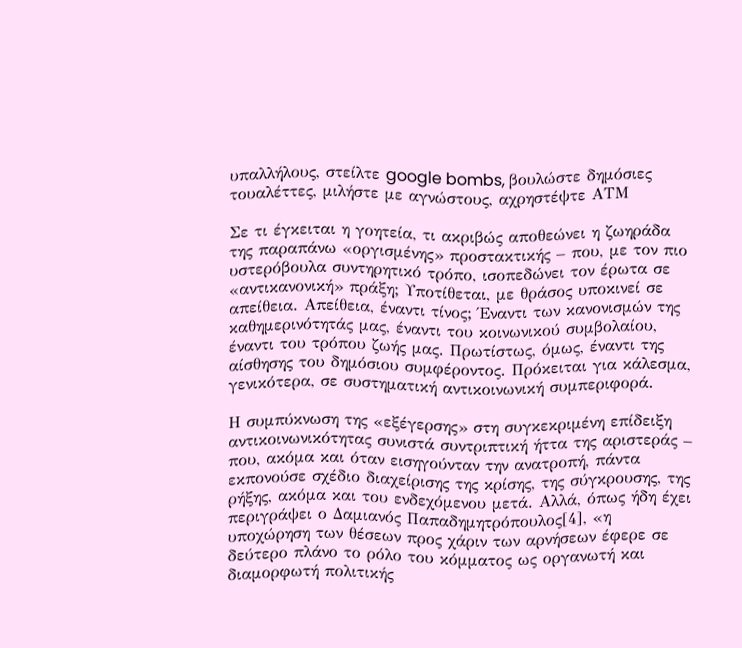υπαλλήλους, στείλτε google bombs, βουλώστε δημόσιες τουαλέττες, μιλήστε με αγνώστους, αχρηστέψτε ΑΤΜ

Σε τι έγκειται η γοητεία, τι ακριβώς αποθεώνει η ζωηράδα της παραπάνω «οργισμένης» προστακτικής – που, με τον πιο υστερόβουλα συντηρητικό τρόπο, ισοπεδώνει τον έρωτα σε «αντικανονική» πράξη; Υποτίθεται, με θράσος υποκινεί σε απείθεια. Απείθεια, έναντι τίνος; Έναντι των κανονισμών της καθημερινότητάς μας, έναντι του κοινωνικού συμβολαίου, έναντι του τρόπου ζωής μας. Πρωτίστως, όμως, έναντι της αίσθησης του δημόσιου συμφέροντος. Πρόκειται για κάλεσμα, γενικότερα, σε συστηματική αντικοινωνική συμπεριφορά.

Η συμπύκνωση της «εξέγερσης» στη συγκεκριμένη επίδειξη αντικοινωνικότητας συνιστά συντριπτική ήττα της αριστεράς – που, ακόμα και όταν εισηγούνταν την ανατροπή, πάντα εκπονούσε σχέδιο διαχείρισης της κρίσης, της σύγκρουσης, της ρήξης, ακόμα και του ενδεχόμενου μετά. Αλλά, όπως ήδη έχει περιγράψει ο Δαμιανός Παπαδημητρόπουλος[4], «η υποχώρηση των θέσεων προς χάριν των αρνήσεων έφερε σε δεύτερο πλάνο το ρόλο του κόμματος ως οργανωτή και διαμορφωτή πολιτικής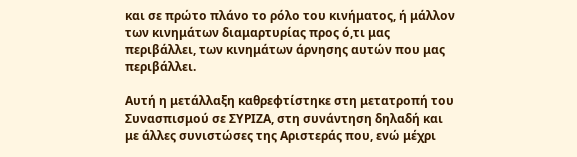και σε πρώτο πλάνο το ρόλο του κινήματος, ή μάλλον των κινημάτων διαμαρτυρίας προς ό,τι μας περιβάλλει, των κινημάτων άρνησης αυτών που μας περιβάλλει.

Αυτή η μετάλλαξη καθρεφτίστηκε στη μετατροπή του Συνασπισμού σε ΣΥΡΙΖΑ, στη συνάντηση δηλαδή και με άλλες συνιστώσες της Αριστεράς που, ενώ μέχρι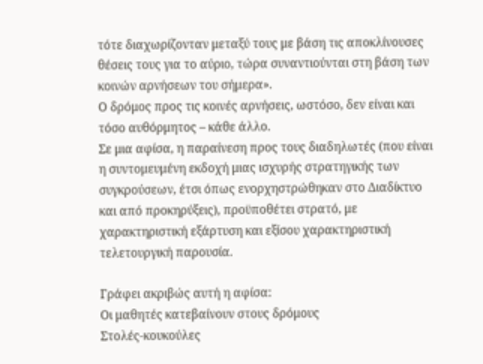τότε διαχωρίζονταν μεταξύ τους με βάση τις αποκλίνουσες θέσεις τους για το αύριο, τώρα συναντιούνται στη βάση των κοινών αρνήσεων του σήμερα».
Ο δρόμος προς τις κοινές αρνήσεις, ωστόσο, δεν είναι και τόσο αυθόρμητος – κάθε άλλο.
Σε μια αφίσα, η παραίνεση προς τους διαδηλωτές (που είναι η συντομευμένη εκδοχή μιας ισχυρής στρατηγικής των συγκρούσεων, έτσι όπως ενορχηστρώθηκαν στο Διαδίκτυο και από προκηρύξεις), προϋποθέτει στρατό, με χαρακτηριστική εξάρτυση και εξίσου χαρακτηριστική τελετουργική παρουσία.

Γράφει ακριβώς αυτή η αφίσα:
Οι μαθητές κατεβαίνουν στους δρόμους
Στολές-κουκούλες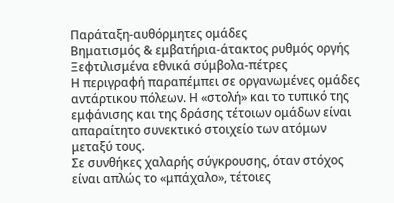Παράταξη-αυθόρμητες ομάδες
Βηματισμός & εμβατήρια-άτακτος ρυθμός οργής
Ξεφτιλισμένα εθνικά σύμβολα-πέτρες
Η περιγραφή παραπέμπει σε οργανωμένες ομάδες αντάρτικου πόλεων. Η «στολή» και το τυπικό της εμφάνισης και της δράσης τέτοιων ομάδων είναι απαραίτητο συνεκτικό στοιχείο των ατόμων μεταξύ τους.
Σε συνθήκες χαλαρής σύγκρουσης, όταν στόχος είναι απλώς το «μπάχαλο», τέτοιες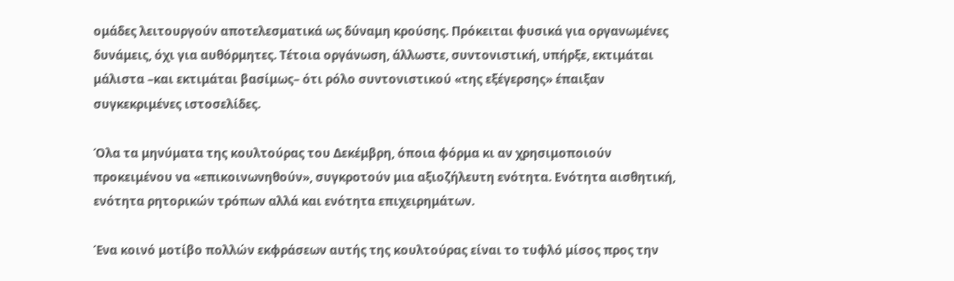ομάδες λειτουργούν αποτελεσματικά ως δύναμη κρούσης. Πρόκειται φυσικά για οργανωμένες δυνάμεις, όχι για αυθόρμητες. Τέτοια οργάνωση, άλλωστε, συντονιστική, υπήρξε, εκτιμάται μάλιστα –και εκτιμάται βασίμως– ότι ρόλο συντονιστικού «της εξέγερσης» έπαιξαν συγκεκριμένες ιστοσελίδες.

Όλα τα μηνύματα της κουλτούρας του Δεκέμβρη, όποια φόρμα κι αν χρησιμοποιούν προκειμένου να «επικοινωνηθούν», συγκροτούν μια αξιοζήλευτη ενότητα. Ενότητα αισθητική, ενότητα ρητορικών τρόπων αλλά και ενότητα επιχειρημάτων.

Ένα κοινό μοτίβο πολλών εκφράσεων αυτής της κουλτούρας είναι το τυφλό μίσος προς την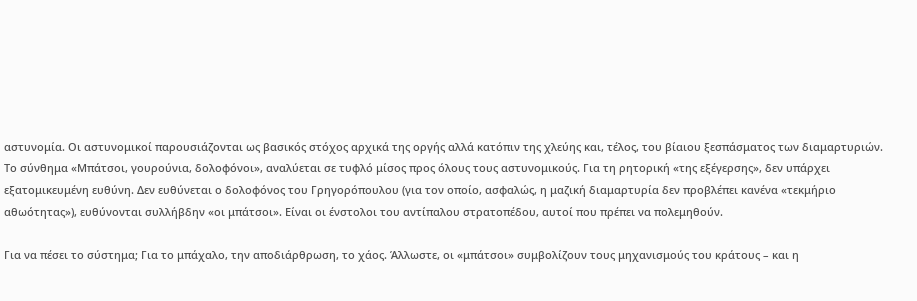αστυνομία. Οι αστυνομικοί παρουσιάζονται ως βασικός στόχος αρχικά της οργής αλλά κατόπιν της χλεύης και, τέλος, του βίαιου ξεσπάσματος των διαμαρτυριών.
Το σύνθημα «Μπάτσοι, γουρούνια, δολοφόνοι», αναλύεται σε τυφλό μίσος προς όλους τους αστυνομικούς. Για τη ρητορική «της εξέγερσης», δεν υπάρχει εξατομικευμένη ευθύνη. Δεν ευθύνεται ο δολοφόνος του Γρηγορόπουλου (για τον οποίο, ασφαλώς, η μαζική διαμαρτυρία δεν προβλέπει κανένα «τεκμήριο αθωότητας»), ευθύνονται συλλήβδην «οι μπάτσοι». Είναι οι ένστολοι του αντίπαλου στρατοπέδου, αυτοί που πρέπει να πολεμηθούν.

Για να πέσει το σύστημα; Για το μπάχαλο, την αποδιάρθρωση, το χάος. Άλλωστε, οι «μπάτσοι» συμβολίζουν τους μηχανισμούς του κράτους – και η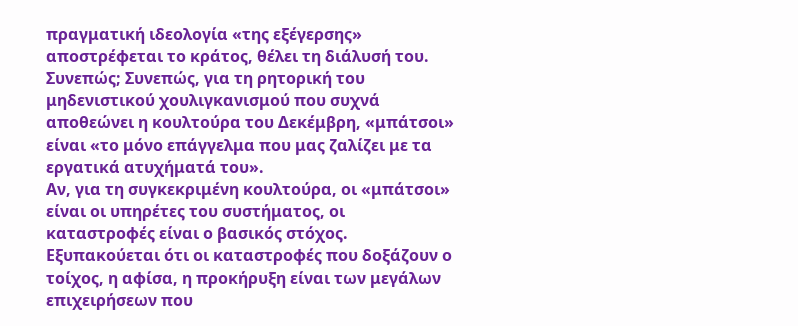πραγματική ιδεολογία «της εξέγερσης» αποστρέφεται το κράτος, θέλει τη διάλυσή του. Συνεπώς; Συνεπώς, για τη ρητορική του μηδενιστικού χουλιγκανισμού που συχνά αποθεώνει η κουλτούρα του Δεκέμβρη, «μπάτσοι» είναι «το μόνο επάγγελμα που μας ζαλίζει με τα εργατικά ατυχήματά του».
Αν, για τη συγκεκριμένη κουλτούρα, οι «μπάτσοι» είναι οι υπηρέτες του συστήματος, οι καταστροφές είναι ο βασικός στόχος.
Εξυπακούεται ότι οι καταστροφές που δοξάζουν ο τοίχος, η αφίσα, η προκήρυξη είναι των μεγάλων επιχειρήσεων που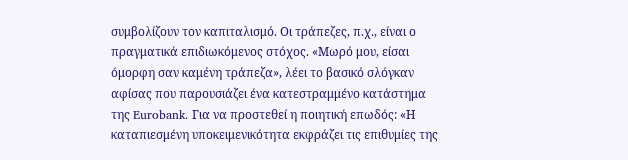συμβολίζουν τον καπιταλισμό. Οι τράπεζες, π.χ., είναι ο πραγματικά επιδιωκόμενος στόχος. «Μωρό μου, είσαι όμορφη σαν καμένη τράπεζα», λέει το βασικό σλόγκαν αφίσας που παρουσιάζει ένα κατεστραμμένο κατάστημα της Eurobank. Για να προστεθεί η ποιητική επωδός: «Η καταπιεσμένη υποκειμενικότητα εκφράζει τις επιθυμίες της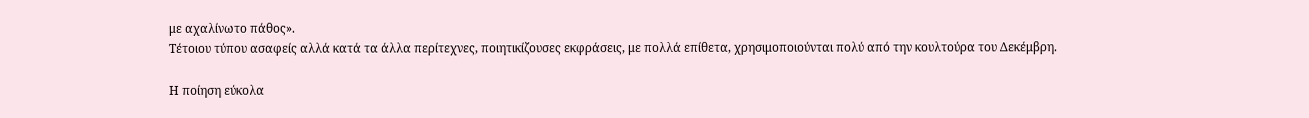με αχαλίνωτο πάθος».
Τέτοιου τύπου ασαφείς αλλά κατά τα άλλα περίτεχνες, ποιητικίζουσες εκφράσεις, με πολλά επίθετα, χρησιμοποιούνται πολύ από την κουλτούρα του Δεκέμβρη.

Η ποίηση εύκολα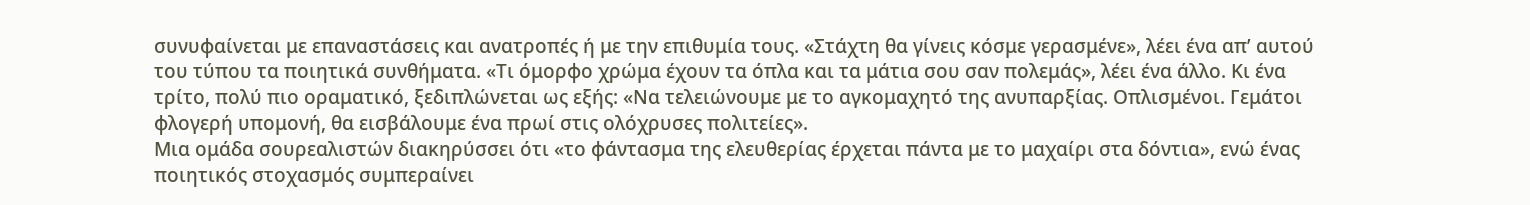συνυφαίνεται με επαναστάσεις και ανατροπές ή με την επιθυμία τους. «Στάχτη θα γίνεις κόσμε γερασμένε», λέει ένα απ’ αυτού του τύπου τα ποιητικά συνθήματα. «Τι όμορφο χρώμα έχουν τα όπλα και τα μάτια σου σαν πολεμάς», λέει ένα άλλο. Κι ένα τρίτο, πολύ πιο οραματικό, ξεδιπλώνεται ως εξής: «Να τελειώνουμε με το αγκομαχητό της ανυπαρξίας. Οπλισμένοι. Γεμάτοι φλογερή υπομονή, θα εισβάλουμε ένα πρωί στις ολόχρυσες πολιτείες».
Μια ομάδα σουρεαλιστών διακηρύσσει ότι «το φάντασμα της ελευθερίας έρχεται πάντα με το μαχαίρι στα δόντια», ενώ ένας ποιητικός στοχασμός συμπεραίνει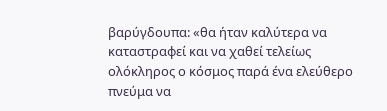βαρύγδουπα: «θα ήταν καλύτερα να καταστραφεί και να χαθεί τελείως ολόκληρος ο κόσμος παρά ένα ελεύθερο πνεύμα να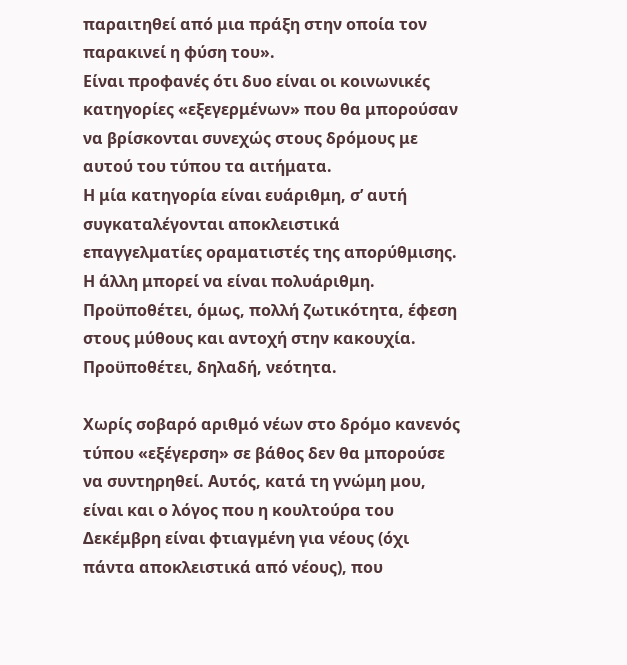παραιτηθεί από μια πράξη στην οποία τον παρακινεί η φύση του».
Είναι προφανές ότι δυο είναι οι κοινωνικές κατηγορίες «εξεγερμένων» που θα μπορούσαν να βρίσκονται συνεχώς στους δρόμους με αυτού του τύπου τα αιτήματα.
Η μία κατηγορία είναι ευάριθμη, σ’ αυτή συγκαταλέγονται αποκλειστικά επαγγελματίες οραματιστές της απορύθμισης.
Η άλλη μπορεί να είναι πολυάριθμη. Προϋποθέτει, όμως, πολλή ζωτικότητα, έφεση στους μύθους και αντοχή στην κακουχία. Προϋποθέτει, δηλαδή, νεότητα.

Χωρίς σοβαρό αριθμό νέων στο δρόμο κανενός τύπου «εξέγερση» σε βάθος δεν θα μπορούσε να συντηρηθεί. Αυτός, κατά τη γνώμη μου, είναι και ο λόγος που η κουλτούρα του Δεκέμβρη είναι φτιαγμένη για νέους (όχι πάντα αποκλειστικά από νέους), που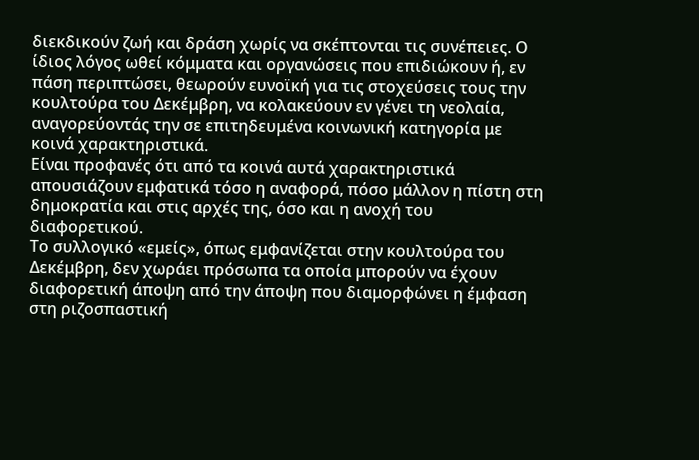διεκδικούν ζωή και δράση χωρίς να σκέπτονται τις συνέπειες. Ο ίδιος λόγος ωθεί κόμματα και οργανώσεις που επιδιώκουν ή, εν πάση περιπτώσει, θεωρούν ευνοϊκή για τις στοχεύσεις τους την κουλτούρα του Δεκέμβρη, να κολακεύουν εν γένει τη νεολαία, αναγορεύοντάς την σε επιτηδευμένα κοινωνική κατηγορία με κοινά χαρακτηριστικά.
Είναι προφανές ότι από τα κοινά αυτά χαρακτηριστικά απουσιάζουν εμφατικά τόσο η αναφορά, πόσο μάλλον η πίστη στη δημοκρατία και στις αρχές της, όσο και η ανοχή του διαφορετικού.
Το συλλογικό «εμείς», όπως εμφανίζεται στην κουλτούρα του Δεκέμβρη, δεν χωράει πρόσωπα τα οποία μπορούν να έχουν διαφορετική άποψη από την άποψη που διαμορφώνει η έμφαση στη ριζοσπαστική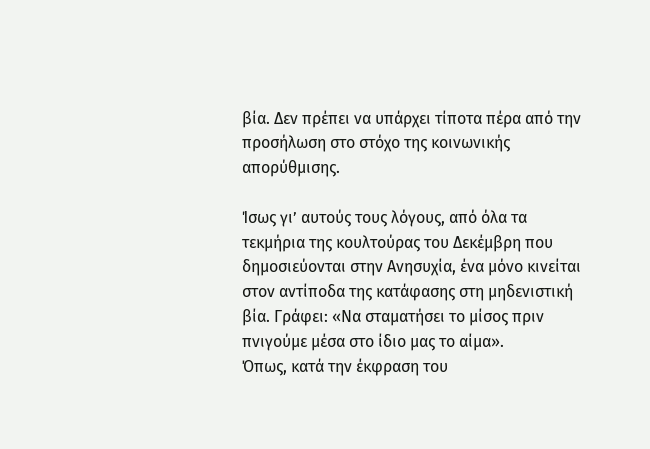βία. Δεν πρέπει να υπάρχει τίποτα πέρα από την προσήλωση στο στόχο της κοινωνικής απορύθμισης.

Ίσως γι’ αυτούς τους λόγους, από όλα τα τεκμήρια της κουλτούρας του Δεκέμβρη που δημοσιεύονται στην Ανησυχία, ένα μόνο κινείται στον αντίποδα της κατάφασης στη μηδενιστική βία. Γράφει: «Να σταματήσει το μίσος πριν πνιγούμε μέσα στο ίδιο μας το αίμα».
Όπως, κατά την έκφραση του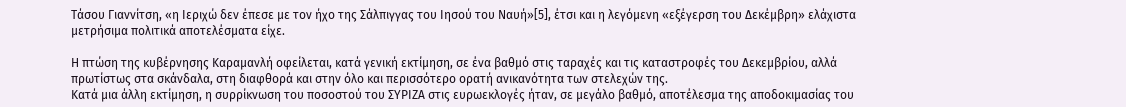Τάσου Γιαννίτση, «η Ιεριχώ δεν έπεσε με τον ήχο της Σάλπιγγας του Ιησού του Ναυή»[5], έτσι και η λεγόμενη «εξέγερση του Δεκέμβρη» ελάχιστα μετρήσιμα πολιτικά αποτελέσματα είχε.

Η πτώση της κυβέρνησης Καραμανλή οφείλεται, κατά γενική εκτίμηση, σε ένα βαθμό στις ταραχές και τις καταστροφές του Δεκεμβρίου, αλλά πρωτίστως στα σκάνδαλα, στη διαφθορά και στην όλο και περισσότερο ορατή ανικανότητα των στελεχών της.
Κατά μια άλλη εκτίμηση, η συρρίκνωση του ποσοστού του ΣΥΡΙΖΑ στις ευρωεκλογές ήταν, σε μεγάλο βαθμό, αποτέλεσμα της αποδοκιμασίας του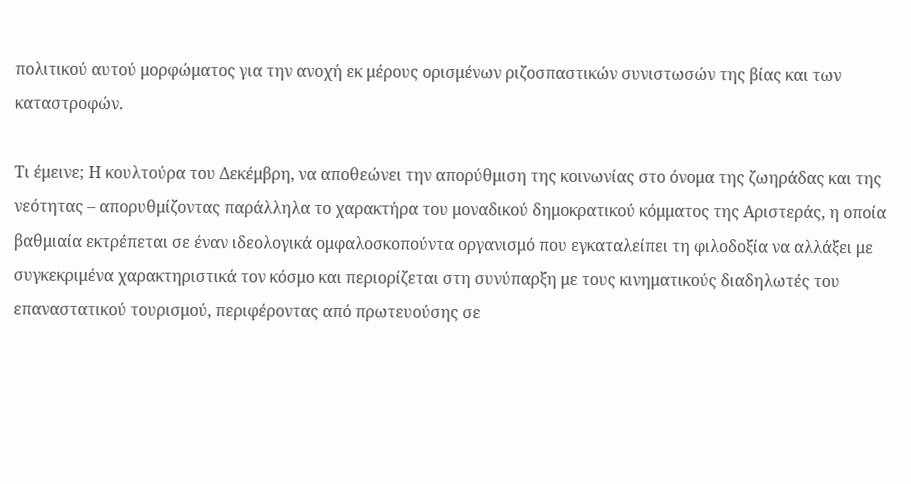πολιτικού αυτού μορφώματος για την ανοχή εκ μέρους ορισμένων ριζοσπαστικών συνιστωσών της βίας και των καταστροφών.

Τι έμεινε; Η κουλτούρα του Δεκέμβρη, να αποθεώνει την απορύθμιση της κοινωνίας στο όνομα της ζωηράδας και της νεότητας – απορυθμίζοντας παράλληλα το χαρακτήρα του μοναδικού δημοκρατικού κόμματος της Αριστεράς, η οποία βαθμιαία εκτρέπεται σε έναν ιδεολογικά ομφαλοσκοπούντα οργανισμό που εγκαταλείπει τη φιλοδοξία να αλλάξει με συγκεκριμένα χαρακτηριστικά τον κόσμο και περιορίζεται στη συνύπαρξη με τους κινηματικούς διαδηλωτές του επαναστατικού τουρισμού, περιφέροντας από πρωτευούσης σε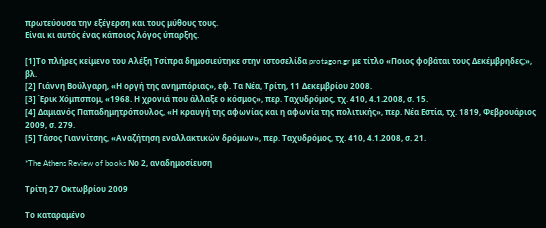πρωτεύουσα την εξέγερση και τους μύθους τους.
Είναι κι αυτός ένας κάποιος λόγος ύπαρξης.

[1]Το πλήρες κείμενο του Αλέξη Τσίπρα δημοσιεύτηκε στην ιστοσελίδα protagon.gr με τίτλο «Ποιος φοβάται τους Δεκέμβρηδες;», βλ.
[2] Γιάννη Βούλγαρη, «Η οργή της ανημπόριας», εφ. Τα Νέα, Τρίτη, 11 Δεκεμβρίου 2008.
[3] Έρικ Χόμπσπομ, «1968. Η χρονιά που άλλαξε ο κόσμος», περ. Ταχυδρόμος, τχ. 410, 4.1.2008, σ. 15.
[4] Δαμιανός Παπαδημητρόπουλος, «Η κραυγή της αφωνίας και η αφωνία της πολιτικής», περ. Νέα Εστία, τχ. 1819, Φεβρουάριος 2009, σ. 279.
[5] Τάσος Γιαννίτσης, «Αναζήτηση εναλλακτικών δρόμων», περ. Ταχυδρόμος, τχ. 410, 4.1.2008, σ. 21.

*The Athens Review of books Νο 2, αναδημοσίευση

Τρίτη 27 Οκτωβρίου 2009

Το καταραμένο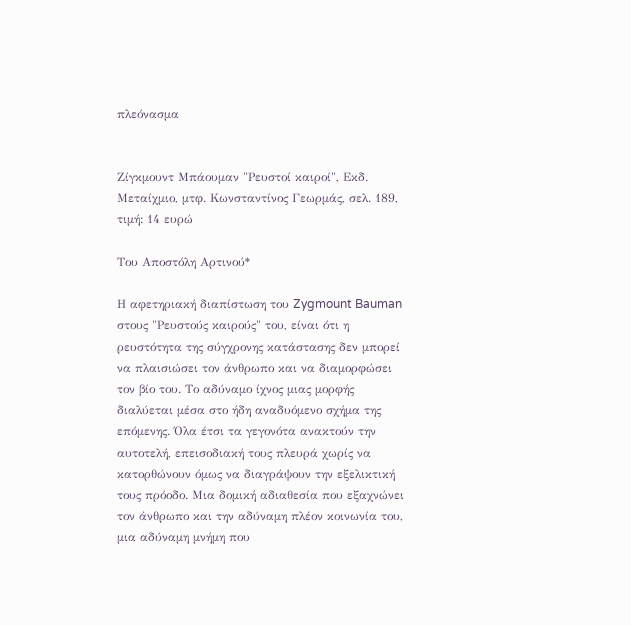πλεόνασμα


Ζίγκμουντ Μπάουμαν "Ρευστοί καιροί", Εκδ. Μεταίχμιο, μτφ. Κωνσταντίνος Γεωρμάς, σελ. 189, τιμή: 14 ευρώ

Του Αποστόλη Αρτινού*

Η αφετηριακή διαπίστωση του Zygmount Bauman στους "Ρευστούς καιρούς" του, είναι ότι η ρευστότητα της σύγχρονης κατάστασης δεν μπορεί να πλαισιώσει τον άνθρωπο και να διαμορφώσει τον βίο του. Το αδύναμο ίχνος μιας μορφής διαλύεται μέσα στο ήδη αναδυόμενο σχήμα της επόμενης. Όλα έτσι τα γεγονότα ανακτούν την αυτοτελή, επεισοδιακή τους πλευρά χωρίς να κατορθώνουν όμως να διαγράψουν την εξελικτική τους πρόοδο. Μια δομική αδιαθεσία που εξαχνώνει τον άνθρωπο και την αδύναμη πλέον κοινωνία του, μια αδύναμη μνήμη που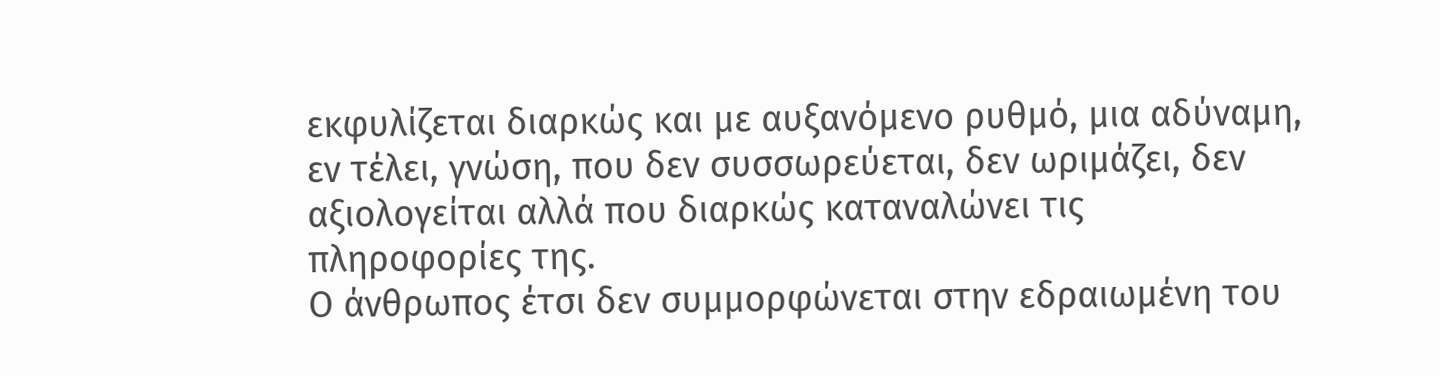εκφυλίζεται διαρκώς και με αυξανόμενο ρυθμό, μια αδύναμη, εν τέλει, γνώση, που δεν συσσωρεύεται, δεν ωριμάζει, δεν αξιολογείται αλλά που διαρκώς καταναλώνει τις πληροφορίες της.
Ο άνθρωπος έτσι δεν συμμορφώνεται στην εδραιωμένη του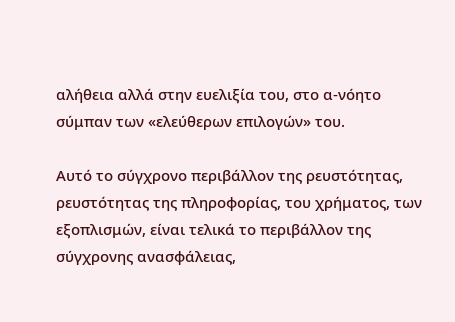αλήθεια αλλά στην ευελιξία του, στο α-νόητο σύμπαν των «ελεύθερων επιλογών» του.

Αυτό το σύγχρονο περιβάλλον της ρευστότητας, ρευστότητας της πληροφορίας, του χρήματος, των εξοπλισμών, είναι τελικά το περιβάλλον της σύγχρονης ανασφάλειας,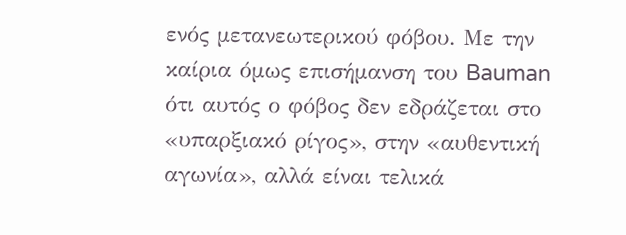ενός μετανεωτερικού φόβου. Με την καίρια όμως επισήμανση του Bauman ότι αυτός ο φόβος δεν εδράζεται στο «υπαρξιακό ρίγος», στην «αυθεντική αγωνία», αλλά είναι τελικά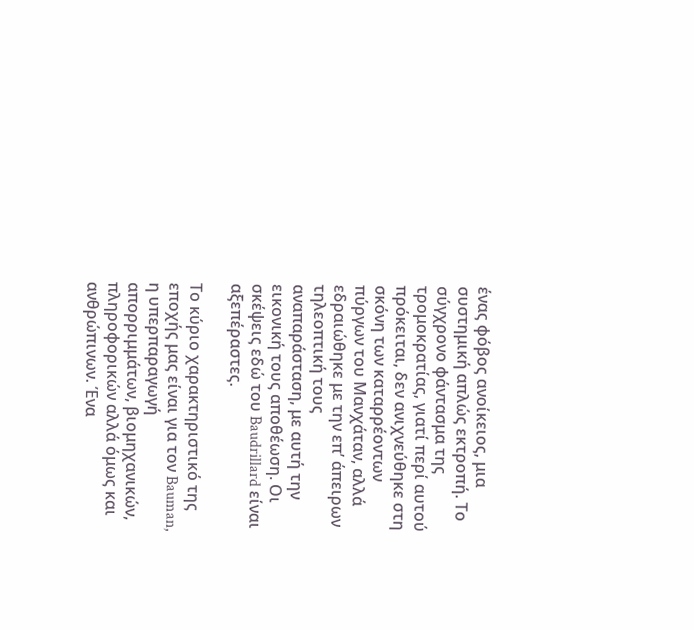ένας φόβος ανοίκειος, μια συστημική απλώς εκτροπή. Το σύγχρονο φάντασμα της τρομοκρατίας, γιατί περί αυτού πρόκειται, δεν ανιχνεύθηκε στη σκόνη των καταρρέοντων πύργων του Μανχάταν, αλλά εδραιώθηκε με την επ’ άπειρων τηλεοπτική τους αναπαράσταση, με αυτή την εικονική τους αποθέωση. Οι σκέψεις εδώ του Baudrillard είναι αξεπέραστες.

Το κύριο χαρακτηριστικό της εποχής μας είναι για τον Bauman, η υπερπαραγωγή απορριμμάτων, βιομηχανικών, πληροφορικών αλλά όμως και ανθρώπινων. Ένα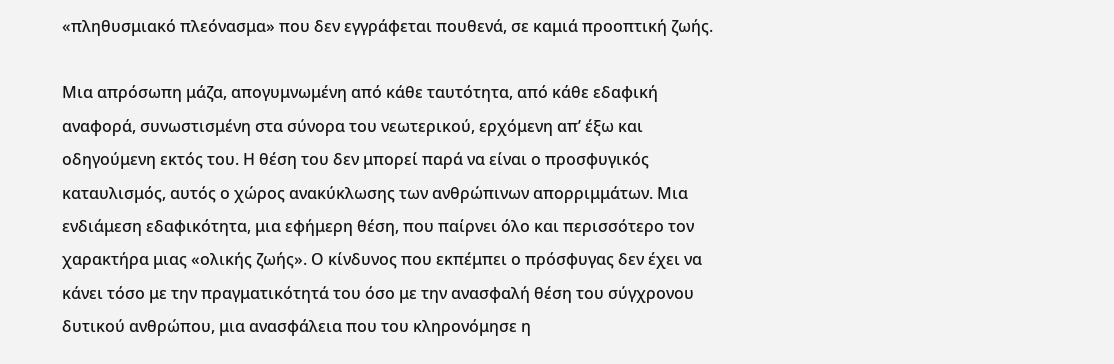«πληθυσμιακό πλεόνασμα» που δεν εγγράφεται πουθενά, σε καμιά προοπτική ζωής.

Μια απρόσωπη μάζα, απογυμνωμένη από κάθε ταυτότητα, από κάθε εδαφική αναφορά, συνωστισμένη στα σύνορα του νεωτερικού, ερχόμενη απ’ έξω και οδηγούμενη εκτός του. Η θέση του δεν μπορεί παρά να είναι ο προσφυγικός καταυλισμός, αυτός ο χώρος ανακύκλωσης των ανθρώπινων απορριμμάτων. Μια ενδιάμεση εδαφικότητα, μια εφήμερη θέση, που παίρνει όλο και περισσότερο τον χαρακτήρα μιας «ολικής ζωής». Ο κίνδυνος που εκπέμπει ο πρόσφυγας δεν έχει να κάνει τόσο με την πραγματικότητά του όσο με την ανασφαλή θέση του σύγχρονου δυτικού ανθρώπου, μια ανασφάλεια που του κληρονόμησε η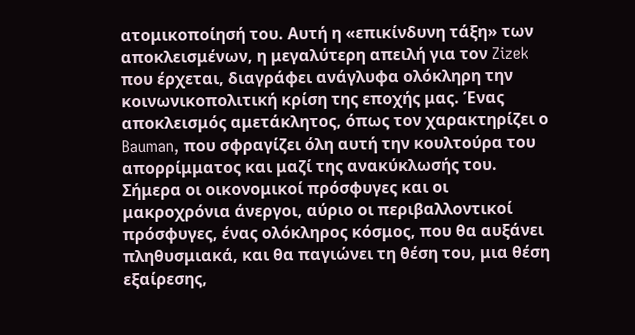ατομικοποίησή του. Αυτή η «επικίνδυνη τάξη» των αποκλεισμένων, η μεγαλύτερη απειλή για τον Zizek που έρχεται, διαγράφει ανάγλυφα ολόκληρη την κοινωνικοπολιτική κρίση της εποχής μας. Ένας αποκλεισμός αμετάκλητος, όπως τον χαρακτηρίζει ο Bauman, που σφραγίζει όλη αυτή την κουλτούρα του απορρίμματος και μαζί της ανακύκλωσής του. Σήμερα οι οικονομικοί πρόσφυγες και οι μακροχρόνια άνεργοι, αύριο οι περιβαλλοντικοί πρόσφυγες, ένας ολόκληρος κόσμος, που θα αυξάνει πληθυσμιακά, και θα παγιώνει τη θέση του, μια θέση εξαίρεσης,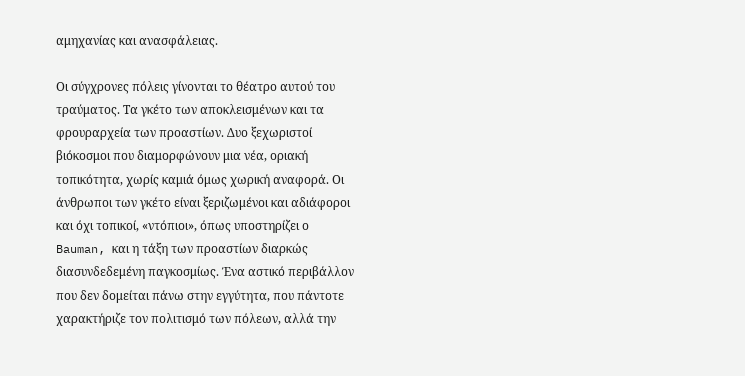αμηχανίας και ανασφάλειας.

Οι σύγχρονες πόλεις γίνονται το θέατρο αυτού του τραύματος. Τα γκέτο των αποκλεισμένων και τα φρουραρχεία των προαστίων. Δυο ξεχωριστοί βιόκοσμοι που διαμορφώνουν μια νέα, οριακή τοπικότητα, χωρίς καμιά όμως χωρική αναφορά. Οι άνθρωποι των γκέτο είναι ξεριζωμένοι και αδιάφοροι και όχι τοπικοί, «ντόπιοι», όπως υποστηρίζει ο Bauman, και η τάξη των προαστίων διαρκώς διασυνδεδεμένη παγκοσμίως. Ένα αστικό περιβάλλον που δεν δομείται πάνω στην εγγύτητα, που πάντοτε χαρακτήριζε τον πολιτισμό των πόλεων, αλλά την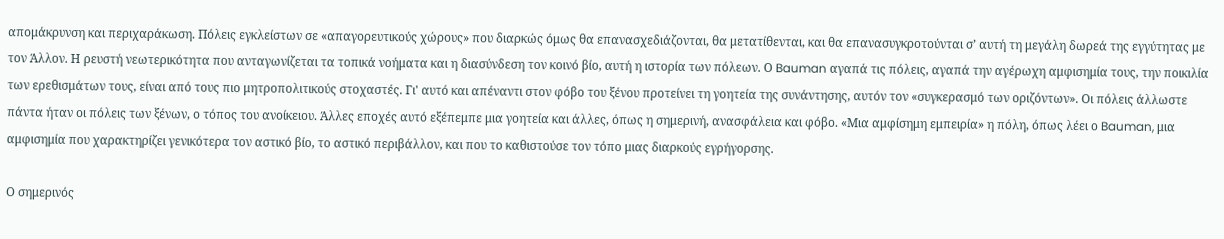απομάκρυνση και περιχαράκωση. Πόλεις εγκλείστων σε «απαγορευτικούς χώρους» που διαρκώς όμως θα επανασχεδιάζονται, θα μετατίθενται, και θα επανασυγκροτούνται σ’ αυτή τη μεγάλη δωρεά της εγγύτητας με τον Άλλον. Η ρευστή νεωτερικότητα που ανταγωνίζεται τα τοπικά νοήματα και η διασύνδεση τον κοινό βίο, αυτή η ιστορία των πόλεων. Ο Bauman αγαπά τις πόλεις, αγαπά την αγέρωχη αμφισημία τους, την ποικιλία των ερεθισμάτων τους, είναι από τους πιο μητροπολιτικούς στοχαστές. Γι' αυτό και απέναντι στον φόβο του ξένου προτείνει τη γοητεία της συνάντησης, αυτόν τον «συγκερασμό των οριζόντων». Οι πόλεις άλλωστε πάντα ήταν οι πόλεις των ξένων, ο τόπος του ανοίκειου. Άλλες εποχές αυτό εξέπεμπε μια γοητεία και άλλες, όπως η σημερινή, ανασφάλεια και φόβο. «Μια αμφίσημη εμπειρία» η πόλη, όπως λέει ο Bauman, μια αμφισημία που χαρακτηρίζει γενικότερα τον αστικό βίο, το αστικό περιβάλλον, και που το καθιστούσε τον τόπο μιας διαρκούς εγρήγορσης.

Ο σημερινός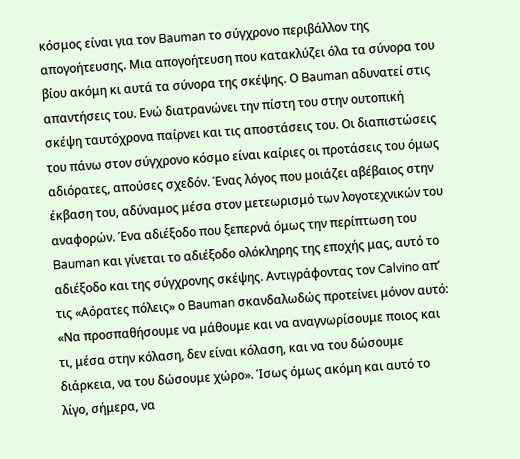κόσμος είναι για τον Bauman το σύγχρονο περιβάλλον της απογοήτευσης. Μια απογοήτευση που κατακλύζει όλα τα σύνορα του βίου ακόμη κι αυτά τα σύνορα της σκέψης. Ο Bauman αδυνατεί στις απαντήσεις του. Ενώ διατρανώνει την πίστη του στην ουτοπική σκέψη ταυτόχρονα παίρνει και τις αποστάσεις του. Οι διαπιστώσεις του πάνω στον σύγχρονο κόσμο είναι καίριες οι προτάσεις του όμως αδιόρατες, απούσες σχεδόν. Ένας λόγος που μοιάζει αβέβαιος στην έκβαση του, αδύναμος μέσα στον μετεωρισμό των λογοτεχνικών του αναφορών. Ένα αδιέξοδο που ξεπερνά όμως την περίπτωση του Bauman και γίνεται το αδιέξοδο ολόκληρης της εποχής μας, αυτό το αδιέξοδο και της σύγχρονης σκέψης. Αντιγράφοντας τον Calvino απ’ τις «Αόρατες πόλεις» ο Bauman σκανδαλωδώς προτείνει μόνον αυτό: «Να προσπαθήσουμε να μάθουμε και να αναγνωρίσουμε ποιος και τι, μέσα στην κόλαση, δεν είναι κόλαση, και να του δώσουμε διάρκεια, να του δώσουμε χώρο». Ίσως όμως ακόμη και αυτό το λίγο, σήμερα, να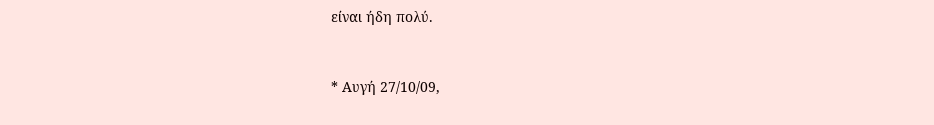είναι ήδη πολύ.


* Αυγή 27/10/09,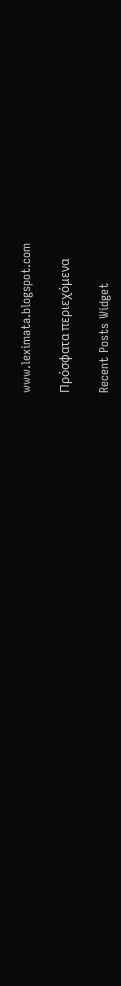www.leximata.blogspot.com

Πρόσφατα περιεχόμενα

Recent Posts Widget